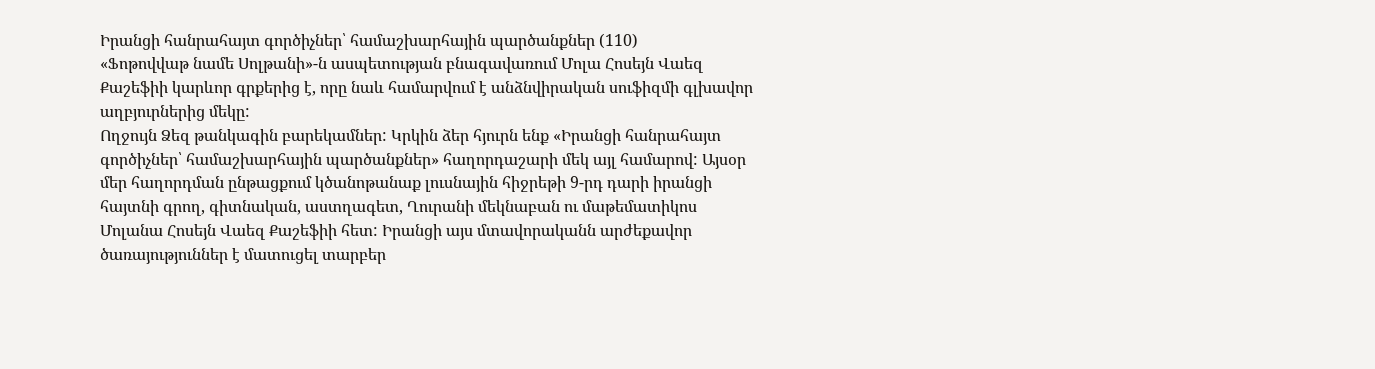Իրանցի հանրահայտ գործիչներ՝ համաշխարհային պարծանքներ (110)
«Ֆոթովվաթ նամե Սոլթանի»-ն ասպետության բնագավառում Մոլա Հոսեյն Վաեզ Քաշեֆիի կարևոր գրքերից է, որը նաև համարվում է անձնվիրական սուֆիզմի գլխավոր աղբյուրներից մեկը:
Ողջույն Ձեզ թանկագին բարեկամներ: Կրկին ձեր հյուրն ենք «Իրանցի հանրահայտ գործիչներ՝ համաշխարհային պարծանքներ» հաղորդաշարի մեկ այլ համարով: Այսօր մեր հաղորդման ընթացքում կծանոթանաք լուսնային հիջրեթի 9-րդ դարի իրանցի հայտնի գրող, գիտնական, աստղագետ, Ղուրանի մեկնաբան ու մաթեմատիկոս Մոլանա Հոսեյն Վաեզ Քաշեֆիի հետ: Իրանցի այս մտավորականն արժեքավոր ծառայություններ է մատուցել տարբեր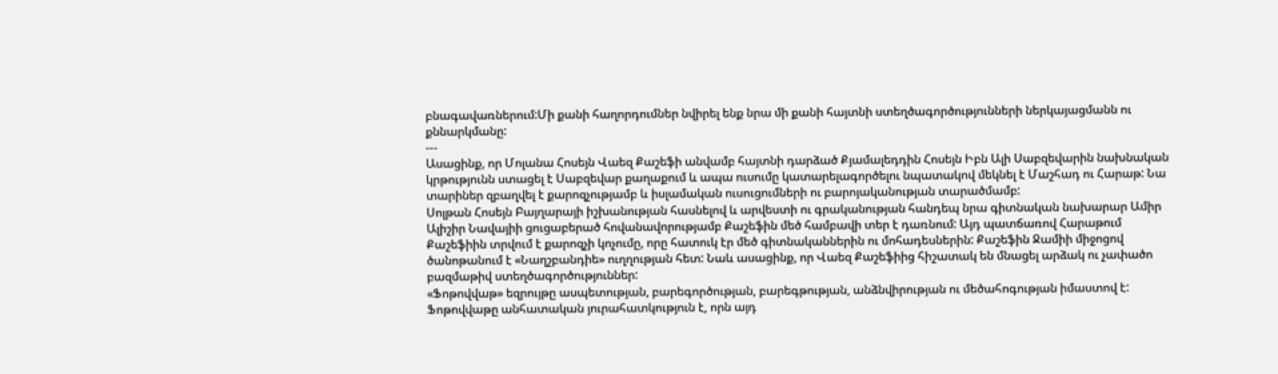բնագավառներում:Մի քանի հաղորդումներ նվիրել ենք նրա մի քանի հայտնի ստեղծագործությունների ներկայացմանն ու քննարկմանը:
---
Ասացինք, որ Մոլանա Հոսեյն Վաեզ Քաշեֆի անվամբ հայտնի դարձած Քյամալեդդին Հոսեյն Իբն Ալի Սաբզեվարին նախնական կրթությունն ստացել է Սաբզեվար քաղաքում և ապա ուսումը կատարելագործելու նպատակով մեկնել է Մաշհադ ու Հարաթ: Նա տարիներ զբաղվել է քարոզչությամբ և իսլամական ուսուցումների ու բարոյականության տարածմամբ:
Սոլթան Հոսեյն Բայղարայի իշխանության հասնելով և արվեստի ու գրականության հանդեպ նրա գիտնական նախարար Ամիր Ալիշիր Նավայիի ցուցաբերած հովանավորությամբ Քաշեֆին մեծ համբավի տեր է դառնում: Այդ պատճառով Հարաթում Քաշեֆիին տրվում է քարոզչի կոչումը, որը հատուկ էր մեծ գիտնականներին ու մոհադեսներին: Քաշեֆին Ջամիի միջոցով ծանոթանում է «Նաղշբանդիե» ուղղության հետ: Նաև ասացինք, որ Վաեզ Քաշեֆիից հիշատակ են մնացել արձակ ու չափածո բազմաթիվ ստեղծագործություններ:
«Ֆոթովվաթ» եզրույթը ասպետության, բարեգործության, բարեգթության, անձնվիրության ու մեծահոգության իմաստով է: Ֆոթովվաթը անհատական յուրահատկություն է, որն այդ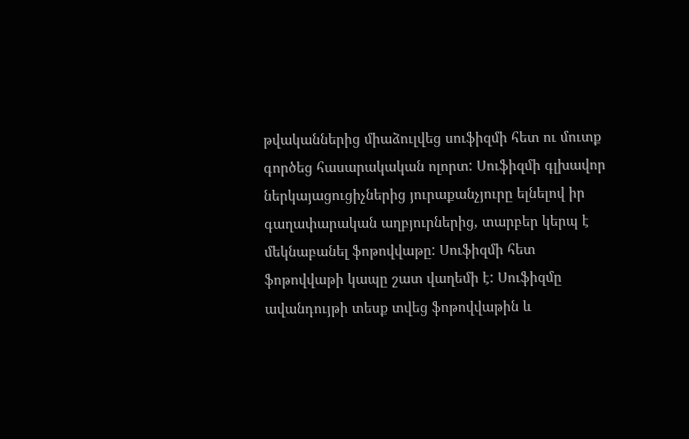թվականներից միաձուլվեց սուֆիզմի հետ ու մուտք գործեց հասարակական ոլորտ: Սուֆիզմի գլխավոր ներկայացուցիչներից յուրաքանչյուրը ելնելով իր գաղափարական աղբյուրներից, տարբեր կերպ է մեկնաբանել ֆոթովվաթը: Սուֆիզմի հետ ֆոթովվաթի կապը շատ վաղեմի է: Սուֆիզմը ավանդույթի տեսք տվեց ֆոթովվաթին և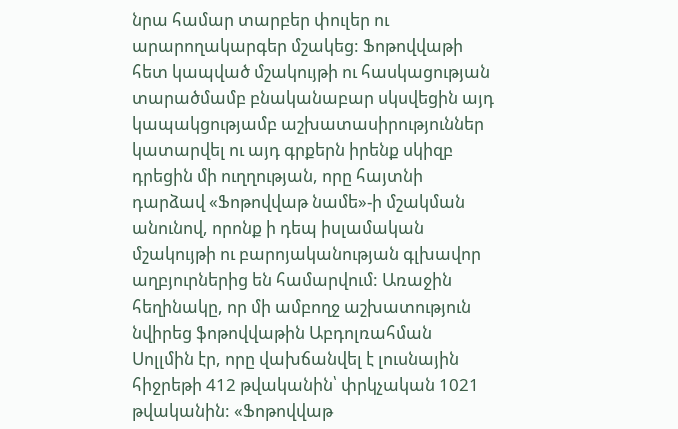նրա համար տարբեր փուլեր ու արարողակարգեր մշակեց: Ֆոթովվաթի հետ կապված մշակույթի ու հասկացության տարածմամբ բնականաբար սկսվեցին այդ կապակցությամբ աշխատասիրություններ կատարվել ու այդ գրքերն իրենք սկիզբ դրեցին մի ուղղության, որը հայտնի դարձավ «Ֆոթովվաթ նամե»-ի մշակման անունով, որոնք ի դեպ իսլամական մշակույթի ու բարոյականության գլխավոր աղբյուրներից են համարվում: Առաջին հեղինակը, որ մի ամբողջ աշխատություն նվիրեց ֆոթովվաթին Աբդոլռահման Սոլլմին էր, որը վախճանվել է լուսնային հիջրեթի 412 թվականին՝ փրկչական 1021 թվականին: «Ֆոթովվաթ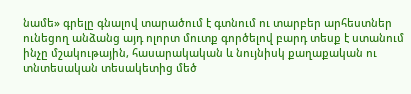նամե» գրելը գնալով տարածում է գտնում ու տարբեր արհեստներ ունեցող անձանց այդ ոլորտ մուտք գործելով բարդ տեսք է ստանում ինչը մշակութային, հասարակական և նույնիսկ քաղաքական ու տնտեսական տեսակետից մեծ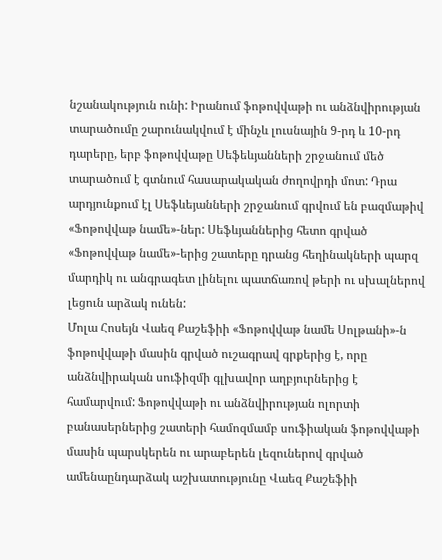նշանակություն ունի: Իրանում ֆոթովվաթի ու անձնվիրության տարածումը շարունակվում է մինչև լուսնային 9-րդ և 10-րդ դարերը, երբ ֆոթովվաթը Սեֆեևյանների շրջանում մեծ տարածում է գտնում հասարակական ժողովրդի մոտ: Դրա արդյունքում էլ Սեֆևեյանների շրջանում գրվում են բազմաթիվ «Ֆոթովվաթ նամե»-ներ: Սեֆևյաններից հետո գրված «Ֆոթովվաթ նամե»-երից շատերը դրանց հեղինակների պարզ մարդիկ ու անգրագետ լինելու պատճառով թերի ու սխալներով լեցուն արձակ ունեն:
Մոլա Հոսեյն Վաեզ Քաշեֆիի «Ֆոթովվաթ նամե Սոլթանի»-ն ֆոթովվաթի մասին գրված ուշագրավ գրքերից է, որը անձնվիրական սուֆիզմի գլխավոր աղբյուրներից է համարվում: Ֆոթովվաթի ու անձնվիրության ոլորտի բանասերներից շատերի համոզմամբ սուֆիական ֆոթովվաթի մասին պարսկերեն ու արաբերեն լեզուներով գրված ամենաընդարձակ աշխատությունը Վաեզ Քաշեֆիի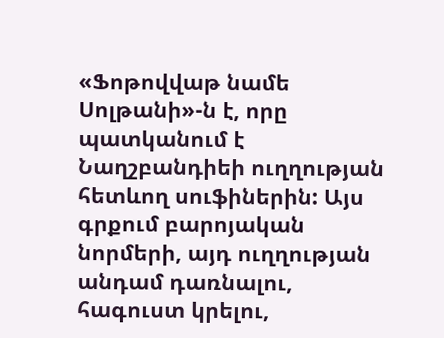«Ֆոթովվաթ նամե Սոլթանի»-ն է, որը պատկանում է Նաղշբանդիեի ուղղության հետևող սուֆիներին: Այս գրքում բարոյական նորմերի, այդ ուղղության անդամ դառնալու, հագուստ կրելու,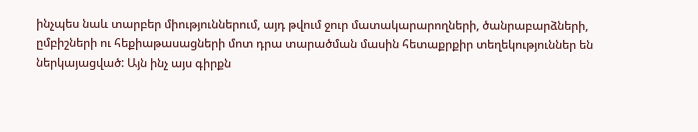ինչպես նաև տարբեր միություններում, այդ թվում ջուր մատակարարողների, ծանրաբարձների, ըմբիշների ու հեքիաթասացների մոտ դրա տարածման մասին հետաքրքիր տեղեկություններ են ներկայացված: Այն ինչ այս գիրքն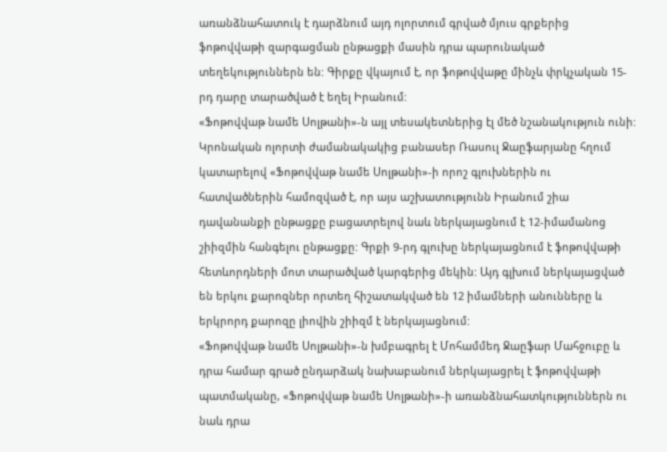առանձնահատուկ է դարձնում այդ ոլորտում գրված մյուս գրքերից ֆոթովվաթի զարգացման ընթացքի մասին դրա պարունակած տեղեկություններն են: Գիրքը վկայում է, որ ֆոթովվաթը մինչև փրկչական 15-րդ դարը տարածված է եղել Իրանում:
«Ֆոթովվաթ նամե Սոլթանի»-ն այլ տեսակետներից էլ մեծ նշանակություն ունի: Կրոնական ոլորտի ժամանակակից բանասեր Ռասուլ Ջաըֆարյանը հղում կատարելով «Ֆոթովվաթ նամե Սոլթանի»-ի որոշ գլուխներին ու հատվածներին համոզված է, որ այս աշխատությունն Իրանում շիա դավանանքի ընթացքը բացատրելով նաև ներկայացնում է 12-իմամանոց շիիզմին հանգելու ընթացքը: Գրքի 9-րդ գլուխը ներկայացնում է ֆոթովվաթի հետևորդների մոտ տարածված կարգերից մեկին: Այդ գլխում ներկայացված են երկու քարոզներ որտեղ հիշատակված են 12 իմամների անունները և երկրորդ քարոզը լիովին շիիզմ է ներկայացնում:
«Ֆոթովվաթ նամե Սոլթանի»-ն խմբագրել է Մոհամմեդ Ջաըֆար Մահջուբը և դրա համար գրած ընդարձակ նախաբանում ներկայացրել է ֆոթովվաթի պատմականը, «Ֆոթովվաթ նամե Սոլթանի»-ի առանձնահատկություններն ու նաև դրա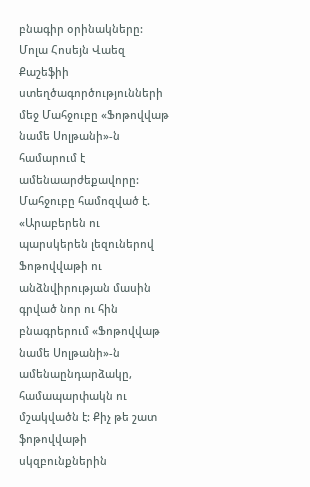բնագիր օրինակները: Մոլա Հոսեյն Վաեզ Քաշեֆիի ստեղծագործությունների մեջ Մահջուբը «Ֆոթովվաթ նամե Սոլթանի»-ն համարում է ամենաարժեքավորը: Մահջուբը համոզված է. «Արաբերեն ու պարսկերեն լեզուներով Ֆոթովվաթի ու անձնվիրության մասին գրված նոր ու հին բնագրերում «Ֆոթովվաթ նամե Սոլթանի»-ն ամենաընդարձակը, համապարփակն ու մշակվածն է: Քիչ թե շատ ֆոթովվաթի սկզբունքներին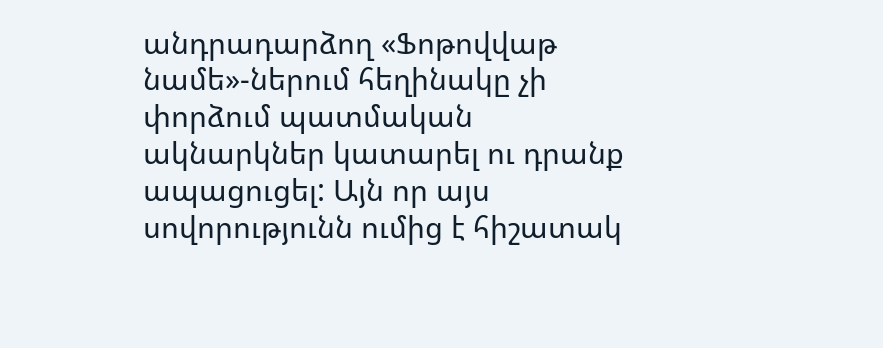անդրադարձող «Ֆոթովվաթ նամե»-ներում հեղինակը չի փորձում պատմական ակնարկներ կատարել ու դրանք ապացուցել: Այն որ այս սովորությունն ումից է հիշատակ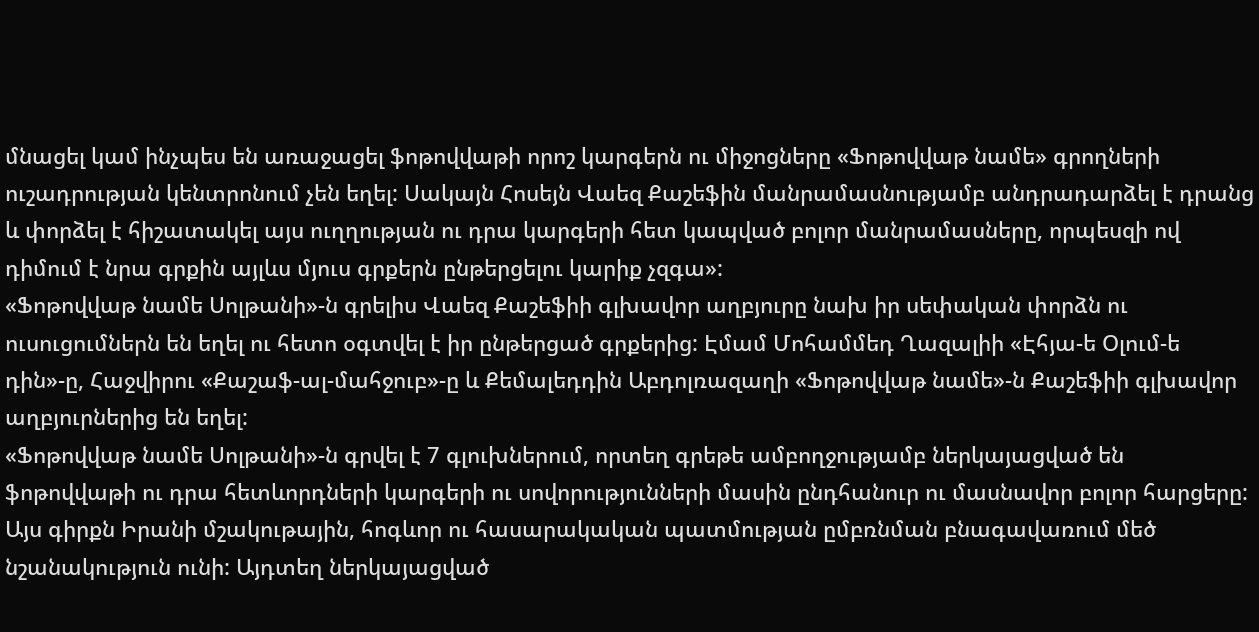մնացել կամ ինչպես են առաջացել ֆոթովվաթի որոշ կարգերն ու միջոցները «Ֆոթովվաթ նամե» գրողների ուշադրության կենտրոնում չեն եղել: Սակայն Հոսեյն Վաեզ Քաշեֆին մանրամասնությամբ անդրադարձել է դրանց և փորձել է հիշատակել այս ուղղության ու դրա կարգերի հետ կապված բոլոր մանրամասները, որպեսզի ով դիմում է նրա գրքին այլևս մյուս գրքերն ընթերցելու կարիք չզգա»:
«Ֆոթովվաթ նամե Սոլթանի»-ն գրելիս Վաեզ Քաշեֆիի գլխավոր աղբյուրը նախ իր սեփական փորձն ու ուսուցումներն են եղել ու հետո օգտվել է իր ընթերցած գրքերից: Էմամ Մոհամմեդ Ղազալիի «Էհյա-ե Օլում-ե դին»-ը, Հաջվիրու «Քաշաֆ-ալ-մահջուբ»-ը և Քեմալեդդին Աբդոլռազաղի «Ֆոթովվաթ նամե»-ն Քաշեֆիի գլխավոր աղբյուրներից են եղել:
«Ֆոթովվաթ նամե Սոլթանի»-ն գրվել է 7 գլուխներում, որտեղ գրեթե ամբողջությամբ ներկայացված են ֆոթովվաթի ու դրա հետևորդների կարգերի ու սովորությունների մասին ընդհանուր ու մասնավոր բոլոր հարցերը: Այս գիրքն Իրանի մշակութային, հոգևոր ու հասարակական պատմության ըմբռնման բնագավառում մեծ նշանակություն ունի: Այդտեղ ներկայացված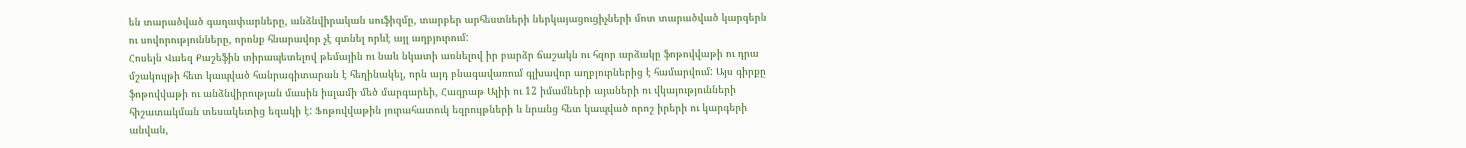են տարածված գաղափարները, անձնվիրական սուֆիզմը, տարբեր արհեստների ներկայացուցիչների մոտ տարածված կարգերն ու սովորությունները, որոնք հնարավոր չէ գտնել որևէ այլ աղբյուրում:
Հոսեյն Վաեզ Քաշեֆին տիրապետելով թեմային ու նաև նկատի առնելով իր բարձր ճաշակն ու հզոր արձակը ֆոթովվաթի ու դրա մշակույթի հետ կապված հանրագիտարան է հեղինակել, որն այդ բնագավառում գլխավոր աղբյուրներից է համարվում: Այս գիրքը ֆոթովվաթի ու անձնվիրության մասին իսլամի մեծ մարգարեի, Հազրաթ Ալիի ու 12 իմամների այաների ու վկայությունների հիշատակման տեսակետից եզակի է: Ֆոթովվաթին յուրահատուկ եզրույթների և նրանց հետ կապված որոշ իրերի ու կարգերի անվան,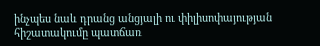ինչպես նաև դրանց անցյալի ու փիլիսոփայության հիշատակումը պատճառ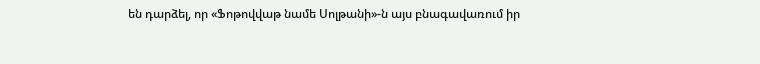են դարձել, որ «Ֆոթովվաթ նամե Սոլթանի»-ն այս բնագավառում իր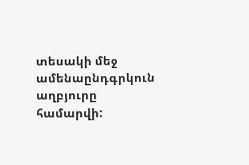տեսակի մեջ ամենաընդգրկուն աղբյուրը համարվի: